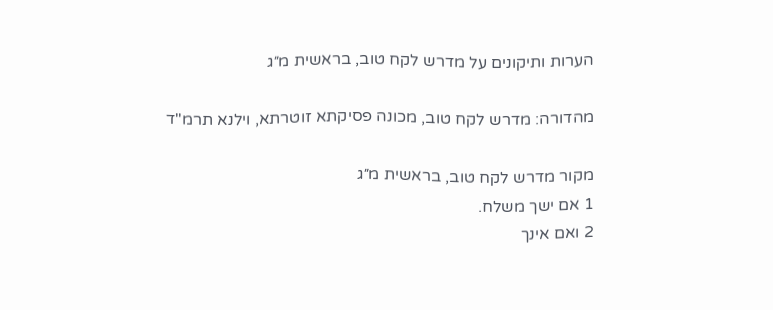הערות ותיקונים על מדרש לקח טוב, בראשית מ״ג

מהדורה: מדרש לקח טוב, מכונה פסיקתא זוטרתא, וילנא תרמ"ד

מקור מדרש לקח טוב, בראשית מ״ג
1 אם ישך משלח.
2 ואם אינך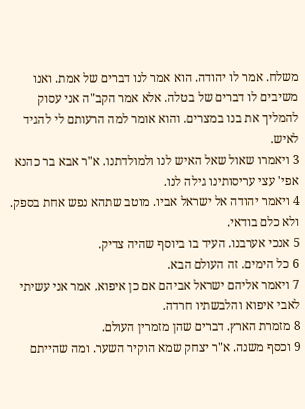משלח. אמר לו יהודה. הוא אמר לנו דברים של אמת. ואנו משיבים לו דברים של בטלה. אלא אמר הקב"ה אני עסוק להמליך את בנו במצרים. והוא אומר למה הרעותם לי להגיד לאיש.
3 ויאמרו שאול שאל האיש לנו ולמולדתנו. א"ר אבא בר כהנא אפי' עצי עריסותינו גילה לנו.
4 ויאמר יהודה אל ישראל אביו. מוטב שתהא נפש אחת בספק. ולא כלם בודאי.
5 אנכי אערבנו. העיד בו ביוסף שהיה צדיק.
6 כל הימים. זה העולם הבא.
7 ויאמר אליהם ישראל אביהם אם כן איפוא. אמר אני עשיתי לאבי איפוא והלבשתיו חרדה.
8 מזמרת הארץ. דברים שהן מזמרין העולם.
9 וכסף משנה. א"ר יצחק שמא הוקיר השער. ומה שהייתם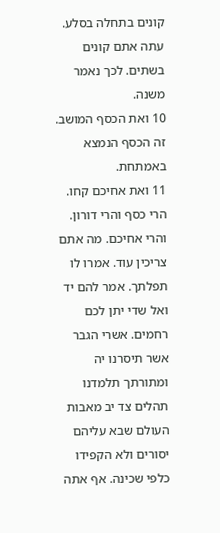קונים בתחלה בסלע. עתה אתם קונים בשתים. לכך נאמר משנה.
10 ואת הכסף המושב. זה הכסף הנמצא באמתחת.
11 ואת אחיכם קחו. הרי כסף והרי דורון. והרי אחיכם. מה אתם צריכין עוד. אמרו לו תפלתך. אמר להם יד ואל שדי יתן לכם רחמים. אשרי הגבר אשר תיסרנו יה ומתורתך תלמדנו תהלים צד יב מאבות העולם שבא עליהם יסורים ולא הקפידו כלפי שכינה. אף אתה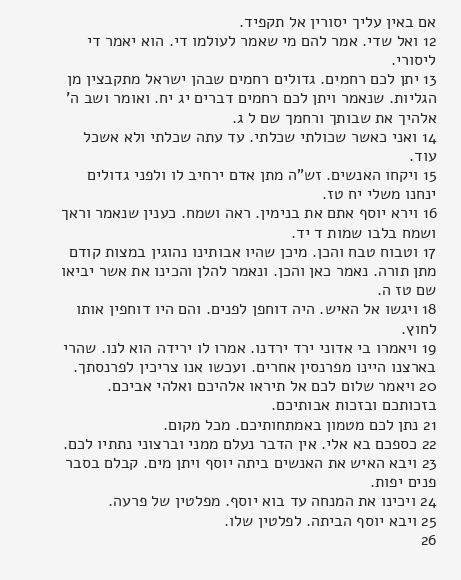אם באין עליך יסורין אל תקפיד.
12 ואל שדי. אמר להם מי שאמר לעולמו די. הוא יאמר די ליסורי.
13 יתן לכם רחמים. גדולים רחמים שבהן ישראל מתקבצין מן הגליות. שנאמר ויתן לכם רחמים דברים יג יח. ואומר ושב ה' אלהיך את שבותך ורחמך שם ל ג.
14 ואני כאשר שכולתי שכלתי. עד עתה שכלתי ולא אשכל עוד.
15 ויקחו האנשים. זש"ה מתן אדם ירחיב לו ולפני גדולים ינחנו משלי יח טז.
16 וירא יוסף אתם את בנימין. ראה ושמח. כענין שנאמר וראך ושמח בלבו שמות ד יד.
17 וטבוח טבח והכן. מיכן שהיו אבותינו נהוגין במצות קודם מתן תורה. נאמר כאן והכן. ונאמר להלן והכינו את אשר יביאו שם טז ה.
18 ויגשו אל האיש. היה דוחפן לפנים. והם היו דוחפין אותו לחוץ.
19 ויאמרו בי אדוני ירד ירדנו. אמרו לו ירידה הוא לנו. שהרי בארצנו היינו מפרנסין אחרים. ועכשו אנו צריכין לפרנסתך.
20 ויאמר שלום לכם אל תיראו אלהיכם ואלהי אביכם. בזכותכם ובזכות אבותיכם.
21 נתן לכם מטמון באמתחותיכם. מכל מקום.
22 כספכם בא אלי. אין הדבר נעלם ממני וברצוני נתתיו לכם.
23 ויבא האיש את האנשים ביתה יוסף ויתן מים. קבלם בסבר פנים יפות.
24 ויכינו את המנחה עד בוא יוסף. מפלטין של פרעה.
25 ויבא יוסף הביתה. לפלטין שלו.
26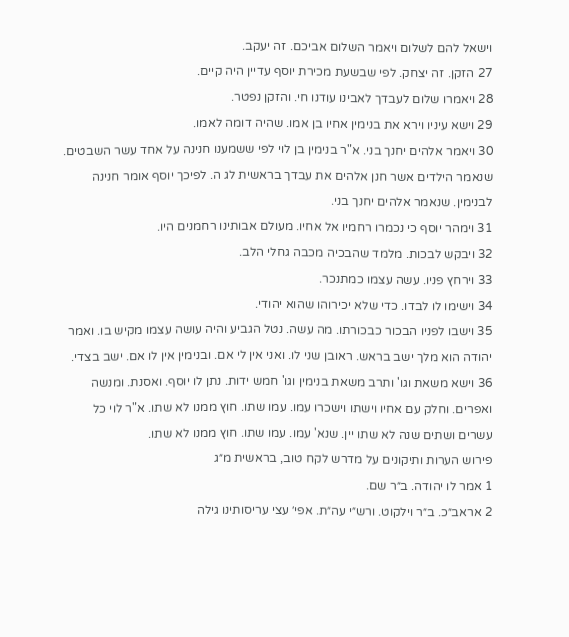וישאל להם לשלום ויאמר השלום אביכם. זה יעקב.
27 הזקן. זה יצחק. לפי שבשעת מכירת יוסף עדיין היה קיים.
28 ויאמרו שלום לעבדך לאבינו עודנו חי. והזקן נפטר.
29 וישא עיניו וירא את בנימין אחיו בן אמו. שהיה דומה לאמו.
30 ויאמר אלהים יחנך בני. א"ר בנימין בן לוי לפי ששמענו חנינה על אחד עשר השבטים. שנאמר הילדים אשר חנן אלהים את עבדך בראשית לג ה. לפיכך יוסף אומר חנינה לבנימין. שנאמר אלהים יחנך בני.
31 וימהר יוסף כי נכמרו רחמיו אל אחיו. מעולם אבותינו רחמנים היו.
32 ויבקש לבכות. מלמד שהבכיה מכבה גחלי הלב.
33 וירחץ פניו. עשה עצמו כמתנכר.
34 וישימו לו לבדו. כדי שלא יכירוהו שהוא יהודי.
35 וישבו לפניו הבכור כבכורתו. מה עשה. נטל הגביע והיה עושה עצמו מקיש בו. ואמר יהודה הוא מלך ישב בראש. ראובן שני לו. ואני אין לי אם. ובנימין אין לו אם. ישב בצדי.
36 וישא משאת וגו' ותרב משאת בנימין וגו' חמש ידות. נתן לו יוסף. ואסנת. ומנשה ואפרים. וחלק עם אחיו וישתו וישכרו עמו. עמו שתו. חוץ ממנו לא שתו. א"ר לוי כל עשרים ושתים שנה לא שתו יין. שנא' עמו. עמו שתו. חוץ ממנו לא שתו.
פירוש הערות ותיקונים על מדרש לקח טוב, בראשית מ״ג
1 אמר לו יהודה. ב״ר שם.
2 אראב״כ. ב״ר וילקוט. ורש״י עה״ת. אפי׳ עצי עריסותינו גילה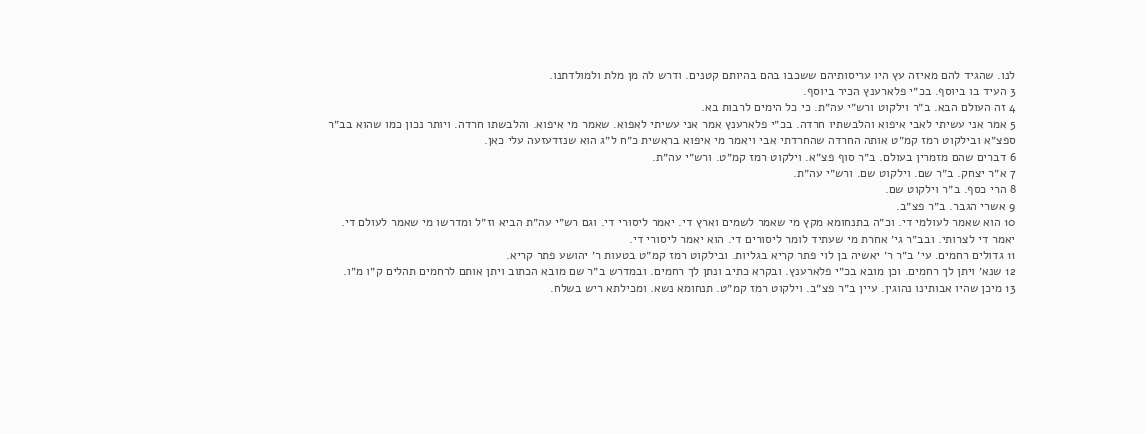לנו. שהגיד להם מאיזה עץ היו עריסותיהם ששכבו בהם בהיותם קטנים. ודרש לה מן מלת ולמולדתנו.
3 העיד בו ביוסף. בכ״י פלארענץ הכיר ביוסף.
4 זה העולם הבא. ב״ר וילקוט ורש״י עה״ת. כי כל הימים לרבות בא.
5 אמר אני עשיתי לאבי איפוא והלבשתיו חרדה. בכ״י פלארענץ אמר אני עשיתי לאפוא. שאמר מי איפוא. והלבשתו חרדה. ויותר נכון כמו שהוא בב״ר ספצ״א ובילקוט רמז קמ״ט אותה החרדה שהחרדתי אבי ויאמר מי איפוא בראשית כ״ח ל״ג הוא שנזדעזעה עלי כאן.
6 דברים שהם מזמרין בעולם. ב״ר סוף פצ״א. וילקוט רמז קמ״ט. ורש״י עה״ת.
7 א״ר יצחק. ב״ר שם. וילקוט שם. ורש״י עה״ת.
8 הרי כסף. ב״ר וילקוט שם.
9 אשרי הגבר. ב״ר פצ״ב.
10 הוא שאמר לעולמי די. וכ״ה בתנחומא מקץ מי שאמר לשמים וארץ די. יאמר ליסורי די. וגם רש״י עה״ת הביא וז״ל ומדרשו מי שאמר לעולם די. יאמר די לצרותי. ובב״ר גי׳ אחרת מי שעתיד לומר ליסורים די. הוא יאמר ליסורי די.
11 גדולים רחמים. עי׳ ב״ר ר׳ יאשיה בן לוי פתר קריא בגליות. ובילקוט רמז קמ״ט בטעות ר׳ יהושע פתר קריא.
12 שנא׳ ויתן לך רחמים. וכן מובא בכ״י פלארענץ. ובקרא כתיב ונתן לך רחמים. ובמדרש ב״ר שם מובא הכתוב ויתן אותם לרחמים תהלים ק״ו מ״ו.
13 מיכן שהיו אבותינו נהוגין. עיין ב״ר פצ״ב. וילקוט רמז קמ״ט. תנחומא נשא. ומכילתא ריש בשלח.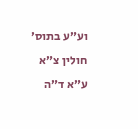וע״ע בתוס׳ חולין צ״א ע״א ד״ה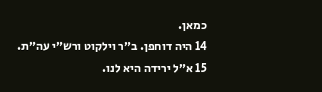כמאן.
14 היה דוחפן. ב״ר וילקוט ורש״י עה״ת.
15 א״ל ירידה היא לנו.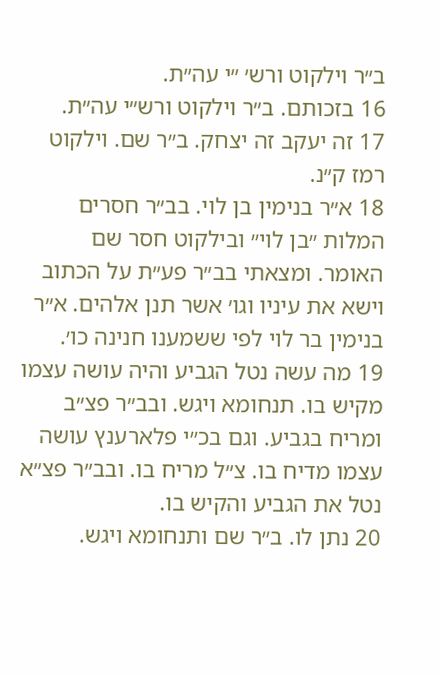ב״ר וילקוט ורש׳ ״י עה״ת.
16 בזכותם. ב״ר וילקוט ורש״י עה״ת.
17 זה יעקב זה יצחק. ב״ר שם. וילקוט רמז ק״נ.
18 א״ר בנימין בן לוי. בב״ר חסרים המלות ״בן לוי״ ובילקוט חסר שם האומר. ומצאתי בב״ר פע״ת על הכתוב וישא את עיניו וגו׳ אשר תנן אלהים. א״ר בנימין בר לוי לפי ששמענו חנינה כו׳.
19 מה עשה נטל הגביע והיה עושה עצמו מקיש בו. תנחומא ויגש. ובב״ר פצ״ב ומריח בגביע. וגם בכ״י פלארענץ עושה עצמו מדיח בו. צ״ל מריח בו. ובב״ר פצ״א נטל את הגביע והקיש בו.
20 נתן לו. ב״ר שם ותנחומא ויגש.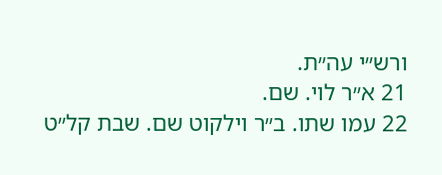ורש״י עה״ת.
21 א״ר לוי. שם.
22 עמו שתו. ב״ר וילקוט שם. שבת קל״ט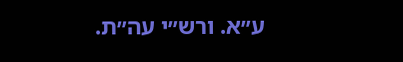ע״א. ורש״י עה״ת.